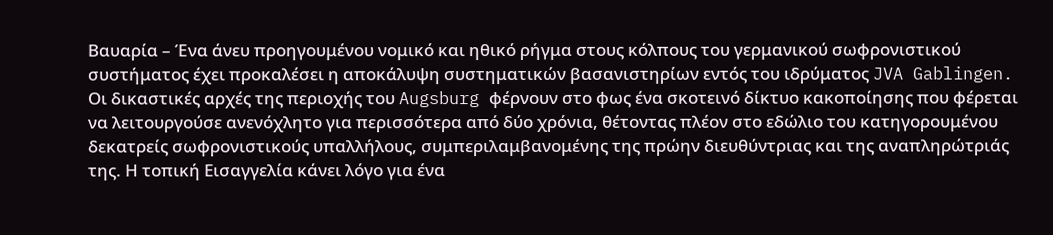Βαυαρία – Ένα άνευ προηγουμένου νομικό και ηθικό ρήγμα στους κόλπους του γερμανικού σωφρονιστικού συστήματος έχει προκαλέσει η αποκάλυψη συστηματικών βασανιστηρίων εντός του ιδρύματος JVA Gablingen.
Οι δικαστικές αρχές της περιοχής του Augsburg φέρνουν στο φως ένα σκοτεινό δίκτυο κακοποίησης που φέρεται να λειτουργούσε ανενόχλητο για περισσότερα από δύο χρόνια, θέτοντας πλέον στο εδώλιο του κατηγορουμένου δεκατρείς σωφρονιστικούς υπαλλήλους, συμπεριλαμβανομένης της πρώην διευθύντριας και της αναπληρώτριάς της. Η τοπική Εισαγγελία κάνει λόγο για ένα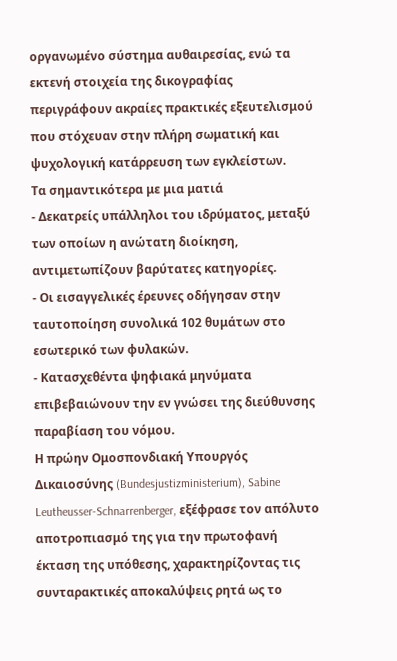οργανωμένο σύστημα αυθαιρεσίας, ενώ τα εκτενή στοιχεία της δικογραφίας περιγράφουν ακραίες πρακτικές εξευτελισμού που στόχευαν στην πλήρη σωματική και ψυχολογική κατάρρευση των εγκλείστων.
Τα σημαντικότερα με μια ματιά
- Δεκατρείς υπάλληλοι του ιδρύματος, μεταξύ των οποίων η ανώτατη διοίκηση, αντιμετωπίζουν βαρύτατες κατηγορίες.
- Οι εισαγγελικές έρευνες οδήγησαν στην ταυτοποίηση συνολικά 102 θυμάτων στο εσωτερικό των φυλακών.
- Κατασχεθέντα ψηφιακά μηνύματα επιβεβαιώνουν την εν γνώσει της διεύθυνσης παραβίαση του νόμου.
Η πρώην Ομοσπονδιακή Υπουργός Δικαιοσύνης (Bundesjustizministerium), Sabine Leutheusser-Schnarrenberger, εξέφρασε τον απόλυτο αποτροπιασμό της για την πρωτοφανή έκταση της υπόθεσης, χαρακτηρίζοντας τις συνταρακτικές αποκαλύψεις ρητά ως το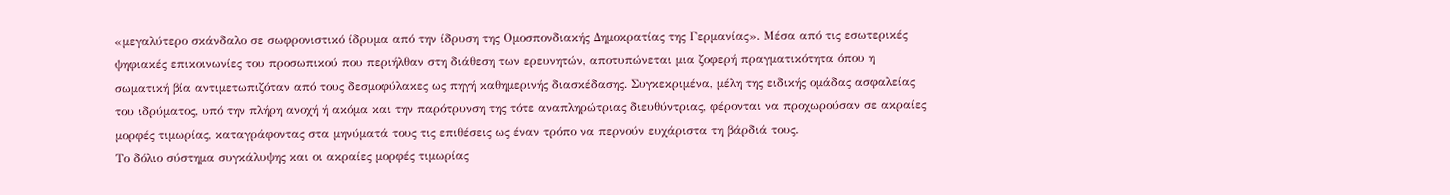«μεγαλύτερο σκάνδαλο σε σωφρονιστικό ίδρυμα από την ίδρυση της Ομοσπονδιακής Δημοκρατίας της Γερμανίας». Μέσα από τις εσωτερικές ψηφιακές επικοινωνίες του προσωπικού που περιήλθαν στη διάθεση των ερευνητών, αποτυπώνεται μια ζοφερή πραγματικότητα όπου η σωματική βία αντιμετωπιζόταν από τους δεσμοφύλακες ως πηγή καθημερινής διασκέδασης. Συγκεκριμένα, μέλη της ειδικής ομάδας ασφαλείας του ιδρύματος, υπό την πλήρη ανοχή ή ακόμα και την παρότρυνση της τότε αναπληρώτριας διευθύντριας, φέρονται να προχωρούσαν σε ακραίες μορφές τιμωρίας, καταγράφοντας στα μηνύματά τους τις επιθέσεις ως έναν τρόπο να περνούν ευχάριστα τη βάρδιά τους.
Το δόλιο σύστημα συγκάλυψης και οι ακραίες μορφές τιμωρίας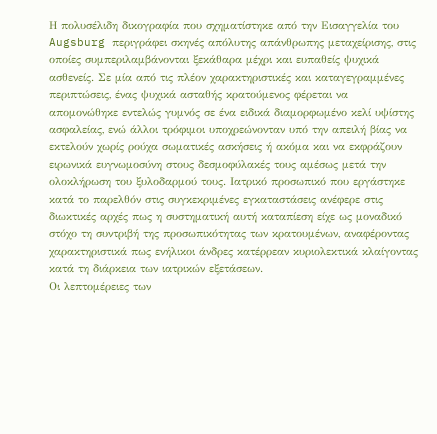Η πολυσέλιδη δικογραφία που σχηματίστηκε από την Εισαγγελία του Augsburg περιγράφει σκηνές απόλυτης απάνθρωπης μεταχείρισης, στις οποίες συμπεριλαμβάνονται ξεκάθαρα μέχρι και ευπαθείς ψυχικά ασθενείς. Σε μία από τις πλέον χαρακτηριστικές και καταγεγραμμένες περιπτώσεις, ένας ψυχικά ασταθής κρατούμενος φέρεται να απομονώθηκε εντελώς γυμνός σε ένα ειδικά διαμορφωμένο κελί υψίστης ασφαλείας, ενώ άλλοι τρόφιμοι υποχρεώνονταν υπό την απειλή βίας να εκτελούν χωρίς ρούχα σωματικές ασκήσεις ή ακόμα και να εκφράζουν ειρωνικά ευγνωμοσύνη στους δεσμοφύλακές τους αμέσως μετά την ολοκλήρωση του ξυλοδαρμού τους. Ιατρικό προσωπικό που εργάστηκε κατά το παρελθόν στις συγκεκριμένες εγκαταστάσεις ανέφερε στις διωκτικές αρχές πως η συστηματική αυτή καταπίεση είχε ως μοναδικό στόχο τη συντριβή της προσωπικότητας των κρατουμένων, αναφέροντας χαρακτηριστικά πως ενήλικοι άνδρες κατέρρεαν κυριολεκτικά κλαίγοντας κατά τη διάρκεια των ιατρικών εξετάσεων.
Οι λεπτομέρειες των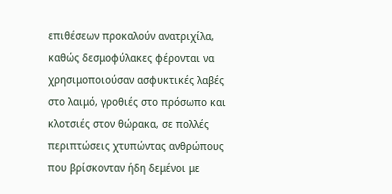επιθέσεων προκαλούν ανατριχίλα, καθώς δεσμοφύλακες φέρονται να χρησιμοποιούσαν ασφυκτικές λαβές στο λαιμό, γροθιές στο πρόσωπο και κλοτσιές στον θώρακα, σε πολλές περιπτώσεις χτυπώντας ανθρώπους που βρίσκονταν ήδη δεμένοι με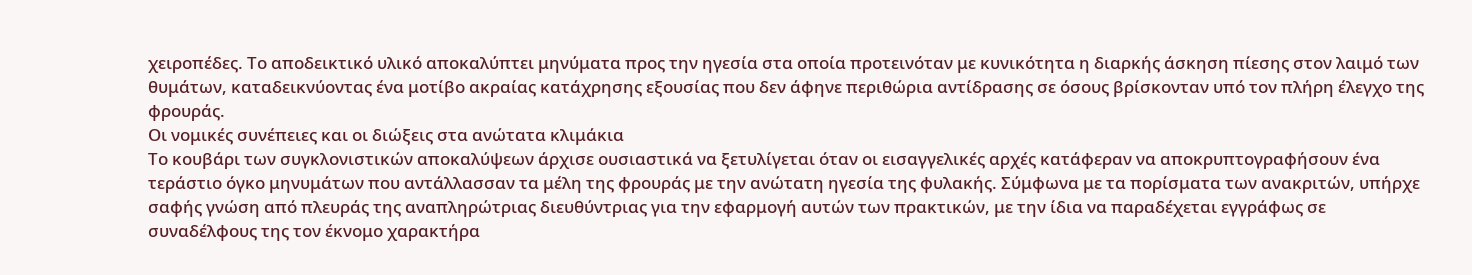χειροπέδες. Το αποδεικτικό υλικό αποκαλύπτει μηνύματα προς την ηγεσία στα οποία προτεινόταν με κυνικότητα η διαρκής άσκηση πίεσης στον λαιμό των θυμάτων, καταδεικνύοντας ένα μοτίβο ακραίας κατάχρησης εξουσίας που δεν άφηνε περιθώρια αντίδρασης σε όσους βρίσκονταν υπό τον πλήρη έλεγχο της φρουράς.
Οι νομικές συνέπειες και οι διώξεις στα ανώτατα κλιμάκια
Το κουβάρι των συγκλονιστικών αποκαλύψεων άρχισε ουσιαστικά να ξετυλίγεται όταν οι εισαγγελικές αρχές κατάφεραν να αποκρυπτογραφήσουν ένα τεράστιο όγκο μηνυμάτων που αντάλλασσαν τα μέλη της φρουράς με την ανώτατη ηγεσία της φυλακής. Σύμφωνα με τα πορίσματα των ανακριτών, υπήρχε σαφής γνώση από πλευράς της αναπληρώτριας διευθύντριας για την εφαρμογή αυτών των πρακτικών, με την ίδια να παραδέχεται εγγράφως σε συναδέλφους της τον έκνομο χαρακτήρα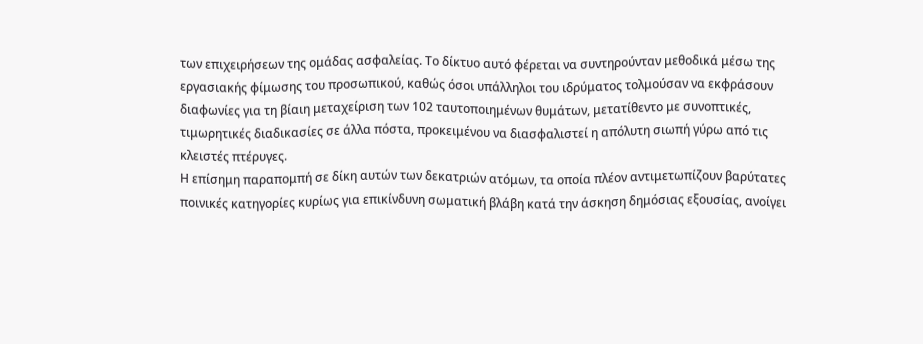των επιχειρήσεων της ομάδας ασφαλείας. Το δίκτυο αυτό φέρεται να συντηρούνταν μεθοδικά μέσω της εργασιακής φίμωσης του προσωπικού, καθώς όσοι υπάλληλοι του ιδρύματος τολμούσαν να εκφράσουν διαφωνίες για τη βίαιη μεταχείριση των 102 ταυτοποιημένων θυμάτων, μετατίθεντο με συνοπτικές, τιμωρητικές διαδικασίες σε άλλα πόστα, προκειμένου να διασφαλιστεί η απόλυτη σιωπή γύρω από τις κλειστές πτέρυγες.
Η επίσημη παραπομπή σε δίκη αυτών των δεκατριών ατόμων, τα οποία πλέον αντιμετωπίζουν βαρύτατες ποινικές κατηγορίες κυρίως για επικίνδυνη σωματική βλάβη κατά την άσκηση δημόσιας εξουσίας, ανοίγει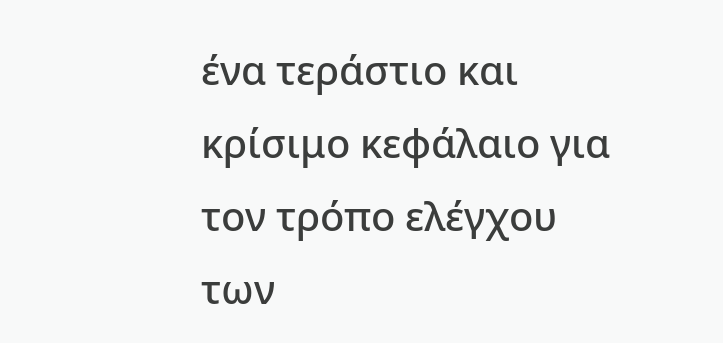ένα τεράστιο και κρίσιμο κεφάλαιο για τον τρόπο ελέγχου των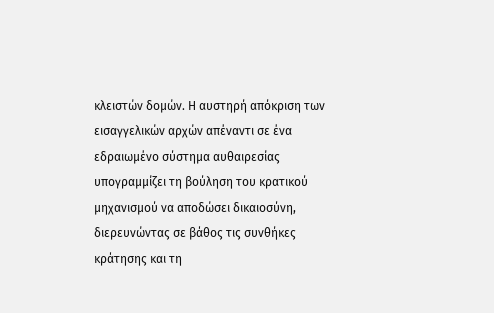κλειστών δομών. Η αυστηρή απόκριση των εισαγγελικών αρχών απέναντι σε ένα εδραιωμένο σύστημα αυθαιρεσίας υπογραμμίζει τη βούληση του κρατικού μηχανισμού να αποδώσει δικαιοσύνη, διερευνώντας σε βάθος τις συνθήκες κράτησης και τη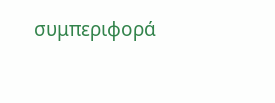συμπεριφορά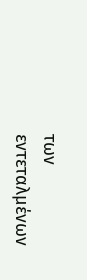των εντεταλμένων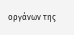οργάνων της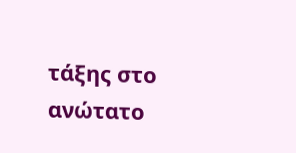τάξης στο ανώτατο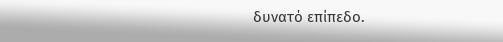δυνατό επίπεδο.